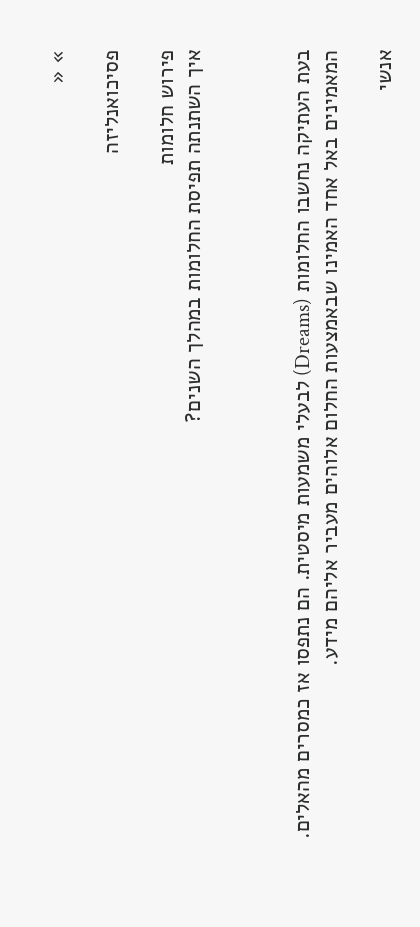» «

פסיכואנליזה

פירוש חלומות
איך השתנתה תפיסת החלומות במהלך השנים?



בעת העתיקה נחשבו החלומות (Dreams) לבעלי משמעות מיסטית. הם נתפסו אז כמסרים מהאלים. המאמינים באל אחד האמינו שבאמצעות החלום אלוהים מעביר אליהם מידע.

אנשי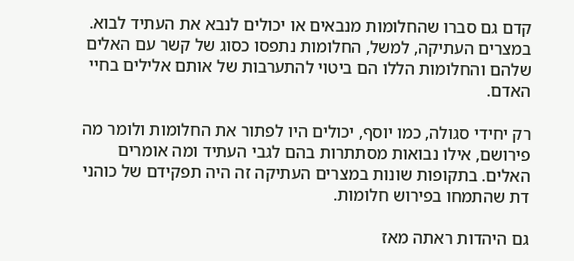קדם גם סברו שהחלומות מנבאים או יכולים לנבא את העתיד לבוא. במצרים העתיקה, למשל, החלומות נתפסו כסוג של קשר עם האלים שלהם והחלומות הללו הם ביטוי להתערבות של אותם אלילים בחיי האדם.

רק יחידי סגולה, כמו יוסף, יכולים היו לפתור את החלומות ולומר מה פירושם, אילו נבואות מסתתרות בהם לגבי העתיד ומה אומרים האלים. בתקופות שונות במצרים העתיקה זה היה תפקידם של כוהני דת שהתמחו בפירוש חלומות.

גם היהדות ראתה מאז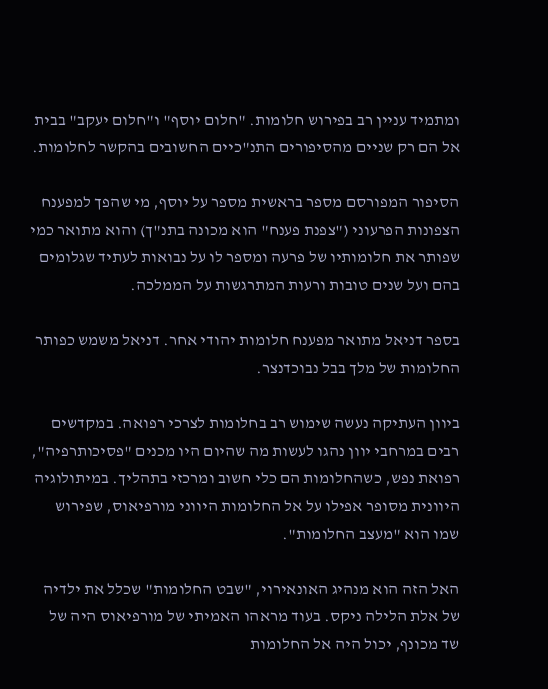ומתמיד עניין רב בפירוש חלומות. "חלום יוסף" ו"חלום יעקב" בבית אל הם רק שניים מהסיפורים התנ"כיים החשובים בהקשר לחלומות.

הסיפור המפורסם מספר בראשית מספר על יוסף, מי שהפך למפענח הצפונות הפרעוני ("צפנת פענח" הוא מכונה בתנ"ך) והוא מתואר כמי שפותר את חלומותיו של פרעה ומספר לו על נבואות לעתיד שגלומים בהם ועל שנים טובות ורעות המתרגשות על הממלכה.

בספר דניאל מתואר מפענח חלומות יהודי אחר. דניאל משמש כפותר החלומות של מלך בבל נבוכדנצר.

ביוון העתיקה נעשה שימוש רב בחלומות לצרכי רפואה. במקדשים רבים במרחבי יוון נהגו לעשות מה שהיום היו מכנים "פסיכותרפיה", רפואת נפש, כשהחלומות הם כלי חשוב ומרכזי בתהליך. במיתולוגיה היוונית מסופר אפילו על אל החלומות היווני מורפיאוס, שפירוש שמו הוא "מעצב החלומות".

האל הזה הוא מנהיג האונאירוי, "שבט החלומות" שכלל את ילדיה של אלת הלילה ניקס. בעוד מראהו האמיתי של מורפיאוס היה של שד מכונף, יכול היה אל החלומות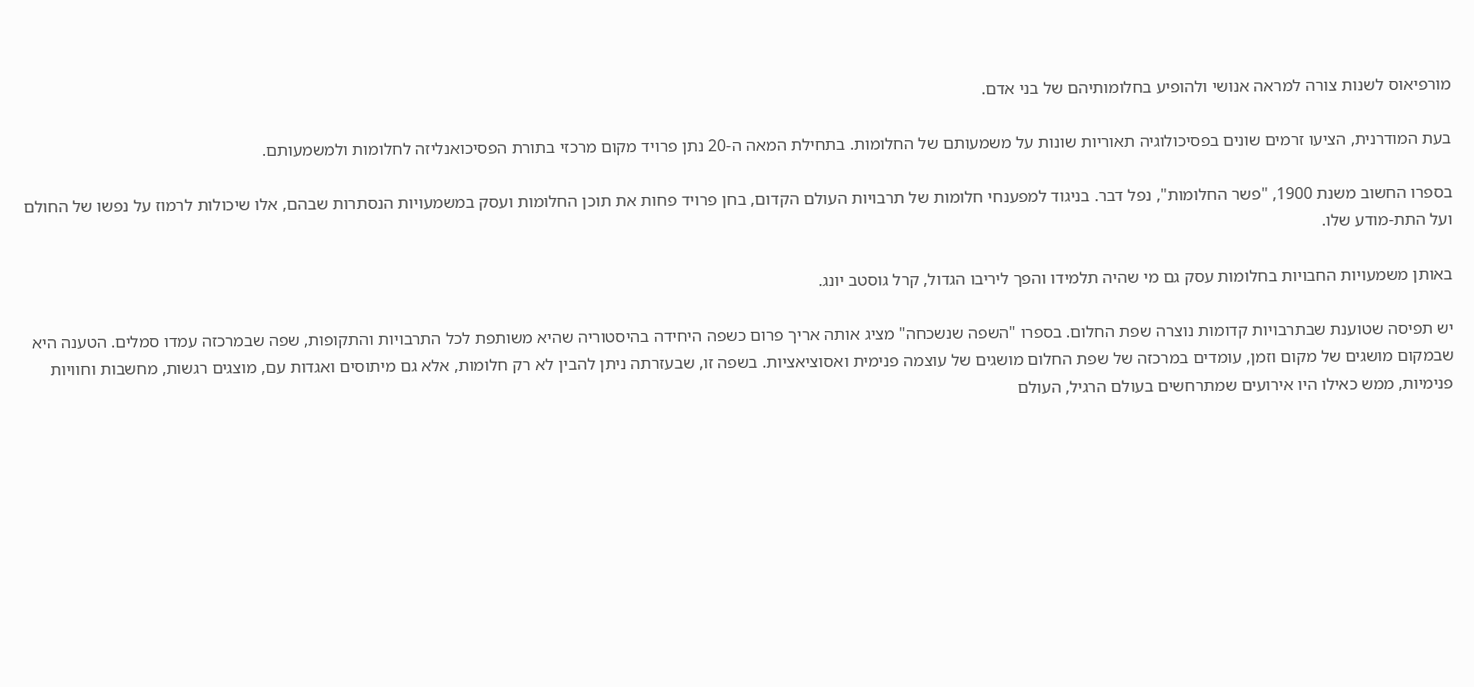מורפיאוס לשנות צורה למראה אנושי ולהופיע בחלומותיהם של בני אדם.

בעת המודרנית, הציעו זרמים שונים בפסיכולוגיה תאוריות שונות על משמעותם של החלומות. בתחילת המאה ה-20 נתן פרויד מקום מרכזי בתורת הפסיכואנליזה לחלומות ולמשמעותם.

בספרו החשוב משנת 1900, "פשר החלומות", נפל דבר. בניגוד למפענחי חלומות של תרבויות העולם הקדום, בחן פרויד פחות את תוכן החלומות ועסק במשמעויות הנסתרות שבהם, אלו שיכולות לרמוז על נפשו של החולם ועל התת-מודע שלו.

באותן משמעויות החבויות בחלומות עסק גם מי שהיה תלמידו והפך ליריבו הגדול, קרל גוסטב יונג.

יש תפיסה שטוענת שבתרבויות קדומות נוצרה שפת החלום. בספרו "השפה שנשכחה" מציג אותה אריך פרום כשפה היחידה בהיסטוריה שהיא משותפת לכל התרבויות והתקופות, שפה שבמרכזה עמדו סמלים. הטענה היא שבמקום מושגים של מקום וזמן, עומדים במרכזה של שפת החלום מושגים של עוצמה פנימית ואסוציאציות. בשפה זו, שבעזרתה ניתן להבין לא רק חלומות, אלא גם מיתוסים ואגדות עם, מוצגים רגשות, מחשבות וחוויות פנימיות, ממש כאילו היו אירועים שמתרחשים בעולם הרגיל, העולם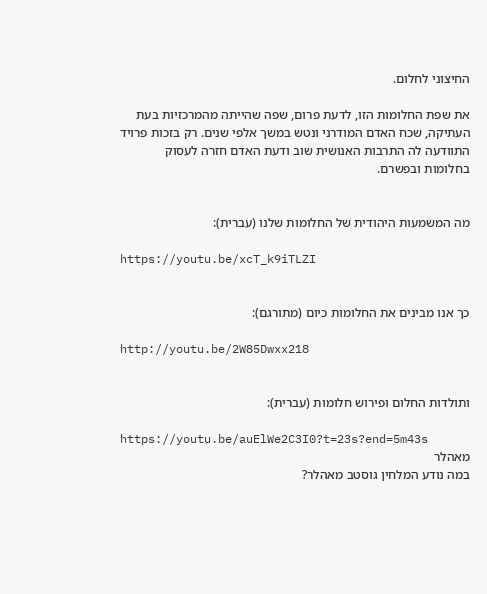החיצוני לחלום.

את שפת החלומות הזו, לדעת פרום, שפה שהייתה מהמרכזיות בעת העתיקה, שכח האדם המודרני ונטש במשך אלפי שנים. רק בזכות פרויד התוודעה לה התרבות האנושית שוב ודעת האדם חזרה לעסוק בחלומות ובפשרם.


מה המשמעות היהודית של החלומות שלנו (עברית):

https://youtu.be/xcT_k9iTLZI


כך אנו מבינים את החלומות כיום (מתורגם):

http://youtu.be/2W85Dwxx218


ותולדות החלום ופירוש חלומות (עברית):

https://youtu.be/auElWe2C3I0?t=23s?end=5m43s
מאהלר
במה נודע המלחין גוסטב מאהלר?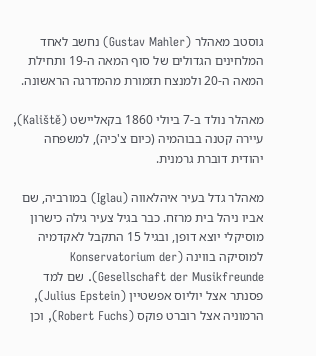גוסטב מאהלר (Gustav Mahler) נחשב לאחד המלחינים הגדולים של סוף המאה ה-19 ותחילת המאה ה-20 ולמנצח תזמורת מהמדרגה הראשונה.

מאהלר נולד ב-7 ביולי 1860 בקאליישט (Kaliště), עיירה קטנה בבוהמיה (כיום צ'כיה), למשפחה יהודית דוברת גרמנית.

מאהלר גדל בעיר איהלאווה (Iglau) במורביה, שם אביו ניהל בית מרזח. כבר בגיל צעיר גילה כישרון מוסיקלי יוצא דופן, ובגיל 15 התקבל לאקדמיה למוסיקה בווינה (Konservatorium der Gesellschaft der Musikfreunde). שם למד פסנתר אצל יוליוס אפשטיין (Julius Epstein), הרמוניה אצל רוברט פוקס (Robert Fuchs), וכן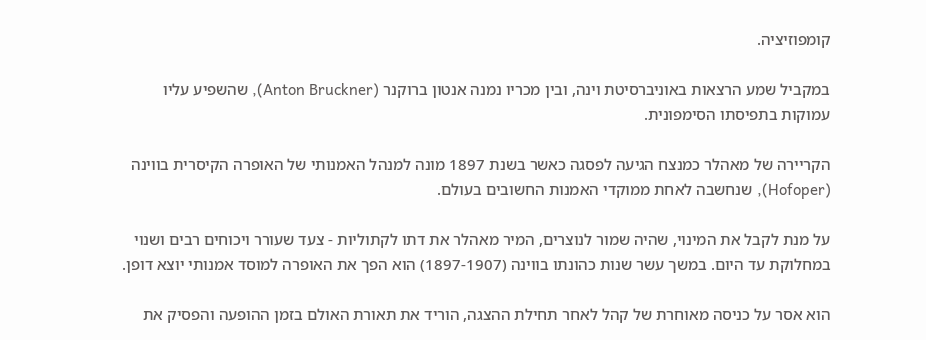קומפוזיציה.

במקביל שמע הרצאות באוניברסיטת וינה, ובין מכריו נמנה אנטון ברוקנר (Anton Bruckner), שהשפיע עליו עמוקות בתפיסתו הסימפונית.

הקריירה של מאהלר כמנצח הגיעה לפסגה כאשר בשנת 1897 מונה למנהל האמנותי של האופרה הקיסרית בווינה (Hofoper), שנחשבה לאחת ממוקדי האמנות החשובים בעולם.

על מנת לקבל את המינוי, שהיה שמור לנוצרים, המיר מאהלר את דתו לקתוליות - צעד שעורר ויכוחים רבים ושנוי במחלוקת עד היום. במשך עשר שנות כהונתו בווינה (1897-1907) הוא הפך את האופרה למוסד אמנותי יוצא דופן.

הוא אסר על כניסה מאוחרת של קהל לאחר תחילת ההצגה, הוריד את תאורת האולם בזמן ההופעה והפסיק את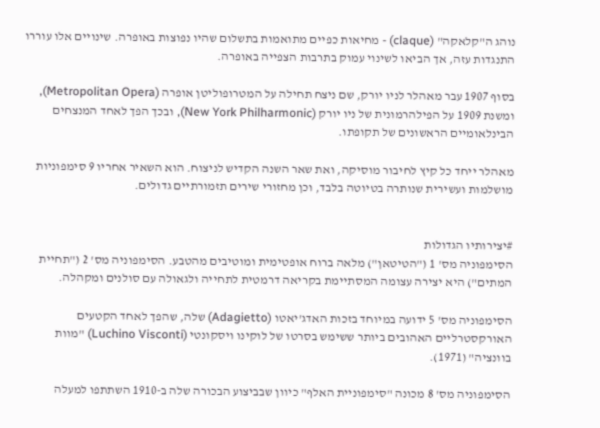נוהג ה"קלאקה" (claque) - מחיאות כפיים מתואמות בתשלום שהיו נפוצות באופרה. שינויים אלו עוררו התנגדות עזה, אך הביאו לשינוי עמוק בתרבות הצפייה באופרה.

בסוף 1907 עבר מאהלר לניו יורק, שם ניצח תחילה על המטרופוליטן אופרה (Metropolitan Opera), ומשנת 1909 על הפילהרמונית של ניו יורק (New York Philharmonic), ובכך הפך לאחד המנצחים הבינלאומיים הראשונים של תקופתו.

מאהלר ייחד כל קיץ לחיבור מוסיקה, ואת שאר השנה הקדיש לניצוח. הוא השאיר אחריו 9 סימפוניות מושלמות ועשירית שנותרה בטיוטה בלבד, וכן מחזורי שירים תזמורתיים גדולים.


#יצירותיו הגדולות
הסימפוניה מס' 1 ("הטיטאן") מלאה ברוח אופטימית ומוטיבים מהטבע. הסימפוניה מס' 2 ("תחיית המתים") היא יצירה עצומה המסתיימת בקריאה דרמטית לתחייה ולגאולה עם סולנים ומקהלה.

הסימפוניה מס' 5 ידועה במיוחד בזכות האדג'יאטו (Adagietto) שלה, שהפך לאחד הקטעים האורקסטרליים האהובים ביותר ששימש בסרטו של לוקינו ויסקונטי (Luchino Visconti) "מוות בוונציה" (1971).

הסימפוניה מס' 8 מכונה "סימפוניית האלף" כיוון שבביצוע הבכורה שלה ב-1910 השתתפו למעלה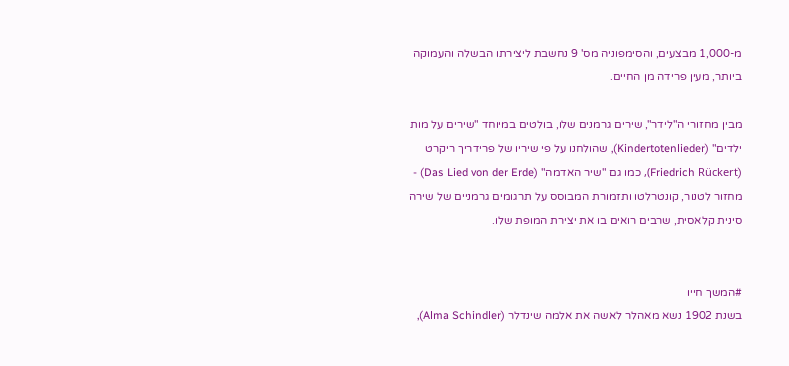מ-1,000 מבצעים, והסימפוניה מס' 9 נחשבת ליצירתו הבשלה והעמוקה ביותר, מעין פרידה מן החיים.

מבין מחזורי ה"לידר", שירים גרמנים שלו, בולטים במיוחד "שירים על מות ילדים" (Kindertotenlieder), שהולחנו על פי שיריו של פרידריך ריקרט (Friedrich Rückert), כמו גם "שיר האדמה" (Das Lied von der Erde) - מחזור לטנור, קונטרלטו ותזמורת המבוסס על תרגומים גרמניים של שירה סינית קלאסית, שרבים רואים בו את יצירת המופת שלו.


#המשך חייו
בשנת 1902 נשא מאהלר לאשה את אלמה שינדלר (Alma Schindler),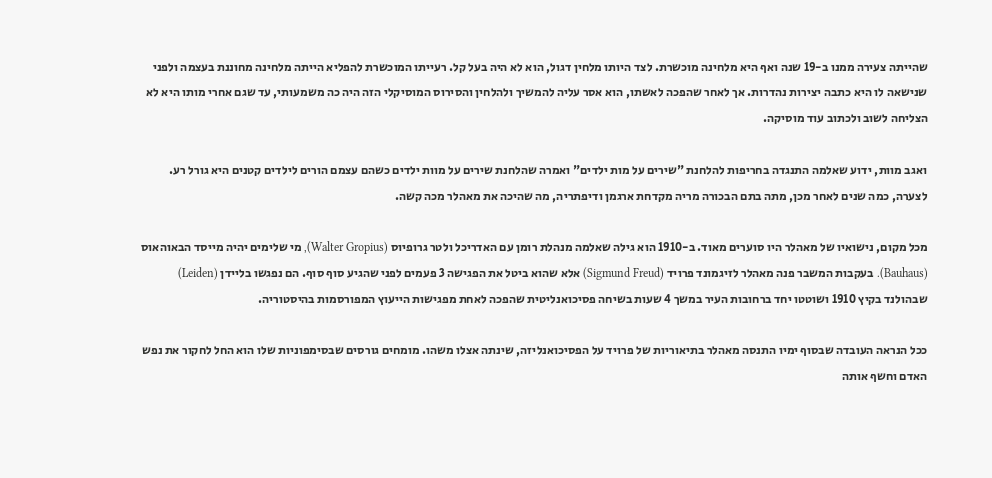שהייתה צעירה ממנו ב-19 שנה ואף היא מלחינה מוכשרת. לצד היותו מלחין דגול, הוא לא היה בעל קל. רעייתו המוכשרת להפליא הייתה מלחינה מחוננת בעצמה ולפני שנישאה לו היא כתבה יצירות נהדרות. אך לאחר שהפכה לאשתו, הוא אסר עליה להמשיך ולהלחין והסירוס המוסיקלי הזה היה כה משמעותי, עד שגם אחרי מותו היא לא הצליחה לשוב ולכתוב עוד מוסיקה.

ואגב מוות, ידוע שאלמה התנגדה בחריפות להלחנת "שירים על מות ילדים" ואמרה שהלחנת שירים על מוות ילדים כשהם עצמם הורים לילדים קטנים היא גורל רע. לצערה, כמה שנים לאחר מכן, מתה בתם הבכורה מריה מקדחת ארגמן ודיפתריה, מה שהיכה את מאהלר מכה קשה.

מכל מקום, נישואיו של מאהלר היו סוערים מאוד. ב-1910 הוא גילה שאלמה מנהלת רומן עם האדריכל ולטר גרופיוס (Walter Gropius), מי שלימים יהיה מייסד הבאוהאוס (Bauhaus). בעקבות המשבר פנה מאהלר לזיגמונד פרויד (Sigmund Freud) אלא שהוא ביטל את הפגישה 3 פעמים לפני שהגיע סוף סוף. הם נפגשו בליידן (Leiden) שבהולנד בקיץ 1910 ושוטטו יחד ברחובות העיר במשך 4 שעות בשיחה פסיכואנליטית שהפכה לאחת מפגישות הייעוץ המפורסמות בהיסטוריה.

ככל הנראה העובדה שבסוף ימיו התנסה מאהלר בתיאוריות של פרויד על הפסיכואנליזה, שינתה אצלו משהו. מומחים גורסים שבסימפוניות שלו הוא החל לחקור את נפש האדם וחשף אותה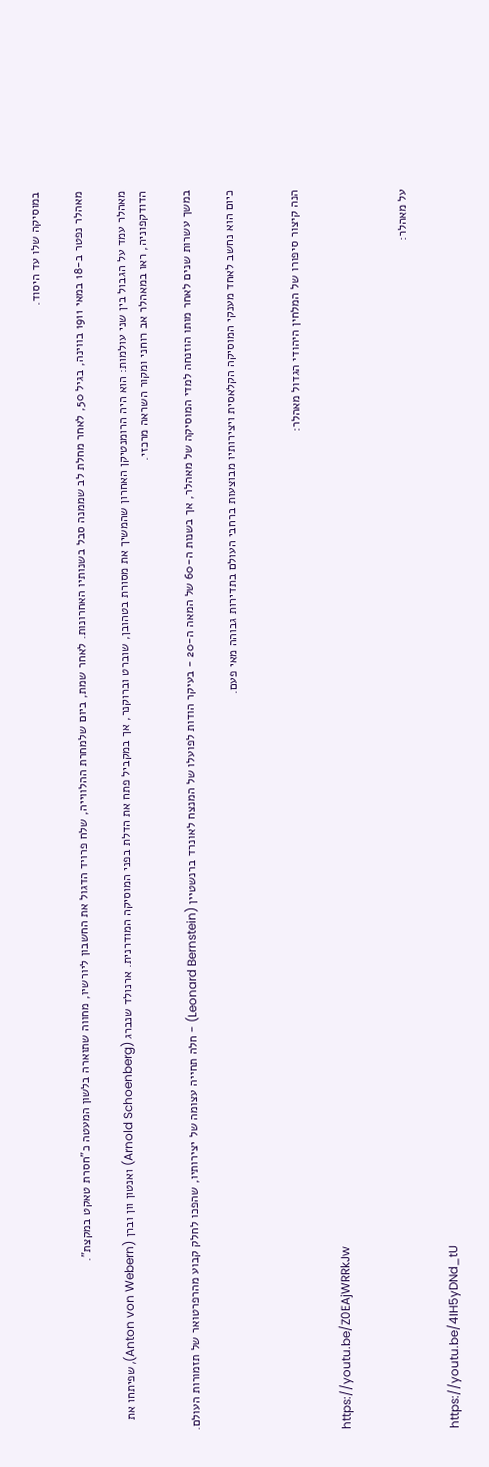במוסיקה שלו עד היסוד.

מאהלר נפטר ב-18 במאי 1911 בווינה, בגיל 50, לאחר מחלת לב שממנה סבל בשנותיו האחרונות. לאחר שמת, ביום שלמחרת ההלווייה, שלח פרויד הדגול את החשבון ליורשיו, מחווה שתוארה בלשון המעטה כ"חסרת טאקט במקצת".

מאהלר עמד על הגבול בין שני עולמות: הוא היה הרומנטיקן האחרון שהמשיך את מסורת בטהובן, שוברט וברוקנר, אך במקביל פתח את הדלת בפני המוסיקה המודרנית. ארנולד שנברג (Arnold Schoenberg) ואנטון וון וברן (Anton von Webern), שפיתחו את הדודקפוניה, ראו במאהלר אב רוחני ומקור השראה מרכזי.

במשך עשרות שנים לאחר מותו הוזנחה למדי המוסיקה של מאהלר, אך בשנות ה-60 של המאה ה-20 - בעיקר הודות לפועלו של המנצח לאונרד ברנשטיין (Leonard Bernstein) - חלה תחייה עצומה של יצירותיו, שהפכו לחלק קבוע מהרפרטואר של תזמורות העולם.

כיום הוא נחשב לאחד מענקי המוסיקה הקלאסית ויצירותיו מבוצעות ברחבי העולם בתדירות גבוהה מאי פעם.


הנה קיצור סיפורו של המלחין היהודי הגדול מאהלר:

https://youtu.be/Z0EAjWRRkJw


על מאהלר:

https://youtu.be/4IH5yDNd_tU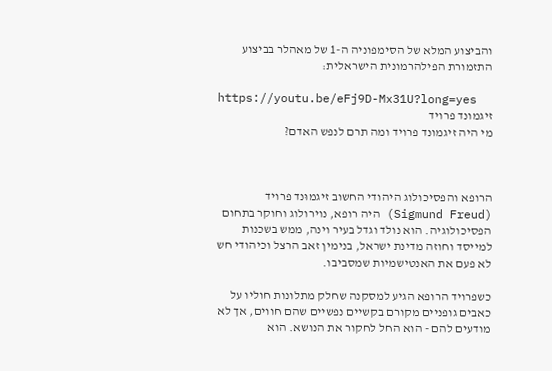והביצוע המלא של הסימפוניה ה-1 של מאהלר בביצוע התזמורת הפילהרמונית הישראלית:

https://youtu.be/eFj9D-Mx31U?long=yes
זיגמונד פרויד
מי היה זיגמונד פרויד ומה תרם לנפש האדם?



הרופא והפסיכולוג היהודי החשוב זיגמוּנד פרויד (Sigmund Freud) היה רופא, נוירולוג וחוקר בתחום הפסיכולוגיה. הוא נולד וגדל בעיר וינה, ממש בשכנות למייסד וחוזה מדינת ישראל, בנימין זאב הרצל וכיהודי חש לא פעם את האנטישמיות שמסביבו.

כשפרויד הרופא הגיע למסקנה שחלק מתלונות חוליו על כאבים גופניים מקורם בקשיים נפשיים שהם חווים, אך לא מודעים להם - הוא החל לחקור את הנושא. הוא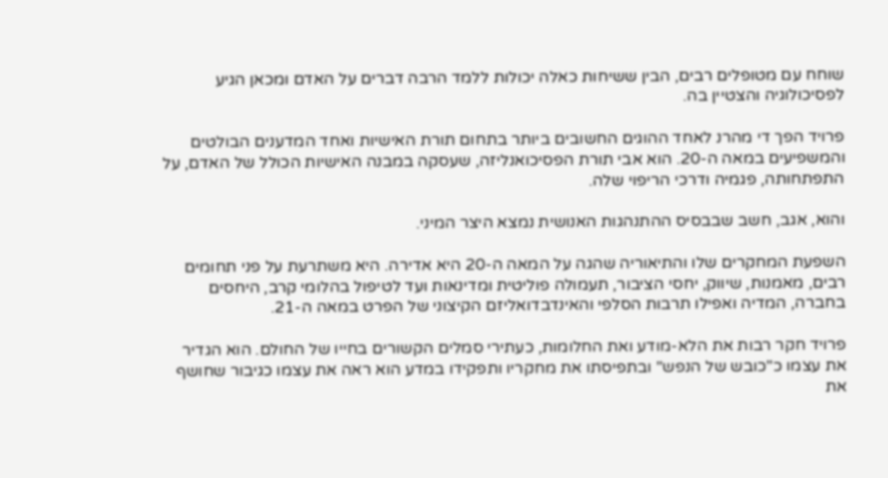שוחח עם מטופלים רבים, הבין ששיחות כאלה יכולות ללמד הרבה דברים על האדם ומכאן הגיע לפסיכולוגיה והצטיין בה.

פרויד הפך די מהרנ לאחד ההוגים החשובים ביותר בתחום תורת האישיות ואחד המדענים הבולטים והמשפיעים במאה ה-20. הוא אבי תורת הפסיכואנליזה, שעסקה במבנה האישיות הכולל של האדם, על התפתחותה, פגמיה ודרכי הריפוי שלה.

והוא, אגב, חשב שבבסיס ההתנהגות האנושית נמצא היצר המיני.

השפעת המחקרים שלו והתיאוריה שהגה על המאה ה-20 היא אדירה. היא משתרעת על פני תחומים רבים, מאמנות, שיווק, יחסי הציבור, תעמולה פוליטית ומדינאות ועד לטיפול בהלומי קרב, היחסים בחברה, המדיה ואפילו תרבות הסלפי והאינדבדואליזם הקיצוני של הפרט במאה ה-21.

פרויד חקר רבות את הלא-מודע ואת החלומות, כעתירי סמלים הקשורים בחייו של החולם. הוא הגדיר את עצמו כ"כובש של הנפש" ובתפיסתו את מחקריו ותפקידו במדע הוא ראה את עצמו כגיבור שחושף את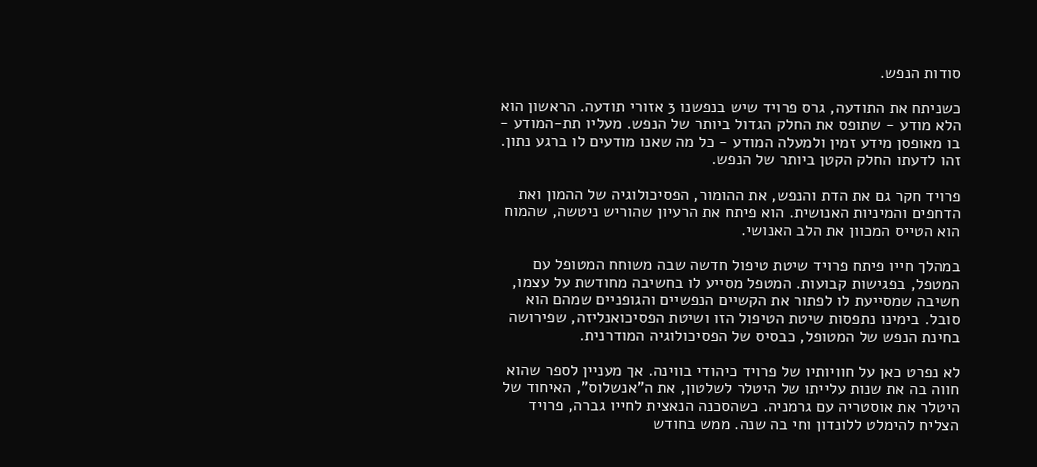סודות הנפש.

כשניתח את התודעה, גרס פרויד שיש בנפשנו 3 אזורי תודעה. הראשון הוא הלא מודע - שתופס את החלק הגדול ביותר של הנפש. מעליו תת-המודע - בו מאופסן מידע זמין ולמעלה המודע - כל מה שאנו מודעים לו ברגע נתון. זהו לדעתו החלק הקטן ביותר של הנפש.

פרויד חקר גם את הדת והנפש, את ההומור, הפסיכולוגיה של ההמון ואת הדחפים והמיניות האנושית. הוא פיתח את הרעיון שהוריש ניטשה, שהמוח הוא הטייס המכוון את הלב האנושי.

במהלך חייו פיתח פרויד שיטת טיפול חדשה שבה משוחח המטופל עם המטפל, בפגישות קבועות. המטפל מסייע לו בחשיבה מחודשת על עצמו, חשיבה שמסייעת לו לפתור את הקשיים הנפשיים והגופניים שמהם הוא סובל. בימינו נתפסות שיטת הטיפול הזו ושיטת הפסיכואנליזה, שפירושה בחינת הנפש של המטופל, כבסיס של הפסיכולוגיה המודרנית.

לא נפרט כאן על חוויותיו של פרויד כיהודי בווינה. אך מעניין לספר שהוא חווה בה את שנות עלייתו של היטלר לשלטון, את ה"אנשלוס", האיחוד של היטלר את אוסטריה עם גרמניה. כשהסכנה הנאצית לחייו גברה, פרויד הצליח להימלט ללונדון וחי בה שנה. ממש בחודש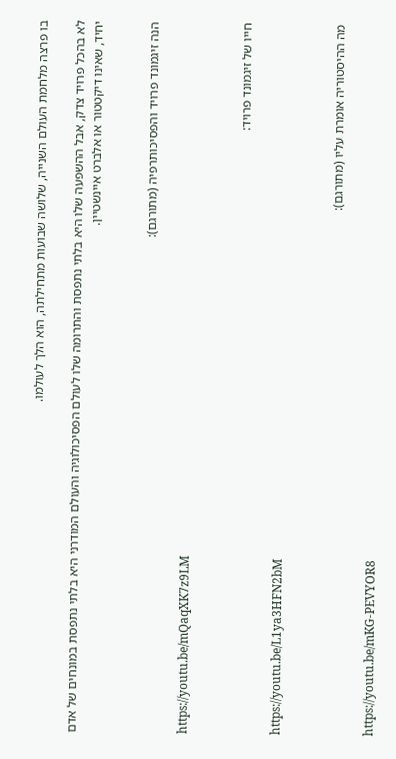בו פרצה מלחמת העולם השנייה, שלושה שבועות מתחילתה, הוא הלך לעולמו.

לא בהכל פרויד צדק, אבל ההשפעה שלו היא בלתי נתפסת והתרומה שלו לעולם הפסיכולוגיה והעולם המודרני היא בלתי נתפסת במונחים של אדם יחיד, שאינו דיקטטור או אלברט איינשטיין.


הנה זיגמונד פרויד והפסיכותרפיה (מתורגם):

https://youtu.be/mQaqXK7z9LM


חייו של זיגמונד פרויד:

https://youtu.be/L1ya3HFN2bM


מה ההיסטוריה אומרת עליו (מתורגם):

https://youtu.be/mKG-PEVYOR8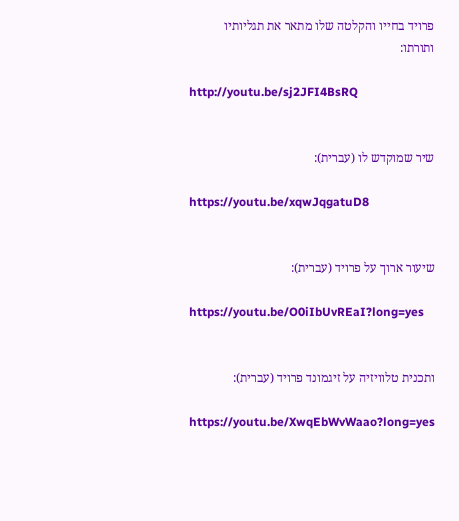פרויד בחייו והקלטה שלו מתאר את תגליותיו ותורתו:

http://youtu.be/sj2JFI4BsRQ


שיר שמוקדש לו (עברית):

https://youtu.be/xqwJqgatuD8


שיעור ארוך על פרויד (עברית):

https://youtu.be/O0iIbUvREaI?long=yes


ותכנית טלוויזיה על זיגמונד פרויד (עברית):

https://youtu.be/XwqEbWvWaao?long=yes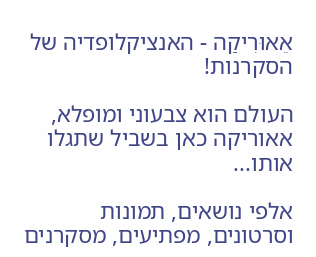אֵאוּרִיקַה - האנציקלופדיה של הסקרנות!

העולם הוא צבעוני ומופלא, אאוריקה כאן בשביל שתגלו אותו...

אלפי נושאים, תמונות וסרטונים, מפתיעים, מסקרנים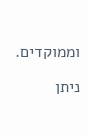וממוקדים.

ניתן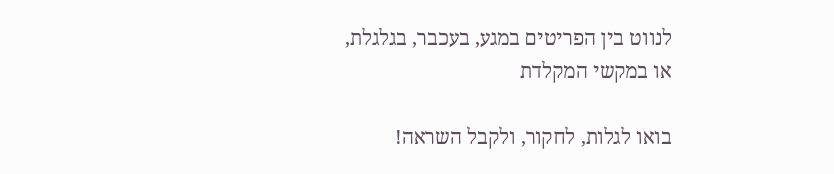לנווט בין הפריטים במגע, בעכבר, בגלגלת, או במקשי המקלדת

בואו לגלות, לחקור, ולקבל השראה!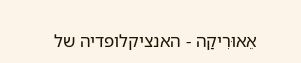אֵאוּרִיקַה - האנציקלופדיה של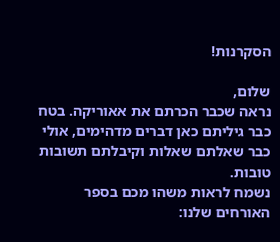הסקרנות!

שלום,
נראה שכבר הכרתם את אאוריקה. בטח כבר גיליתם כאן דברים מדהימים, אולי כבר שאלתם שאלות וקיבלתם תשובות טובות.
נשמח לראות משהו מכם בספר האורחים שלנו: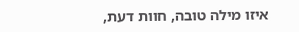איזו מילה טובה, חוות דעת,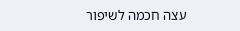עצה חכמה לשיפור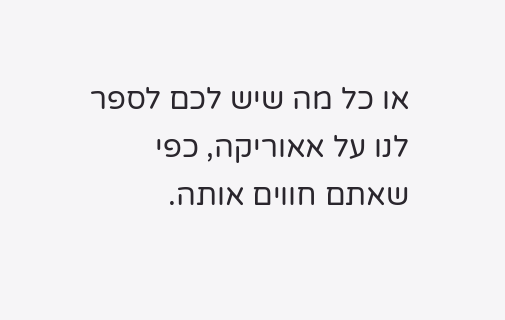או כל מה שיש לכם לספר לנו על אאוריקה, כפי שאתם חווים אותה.